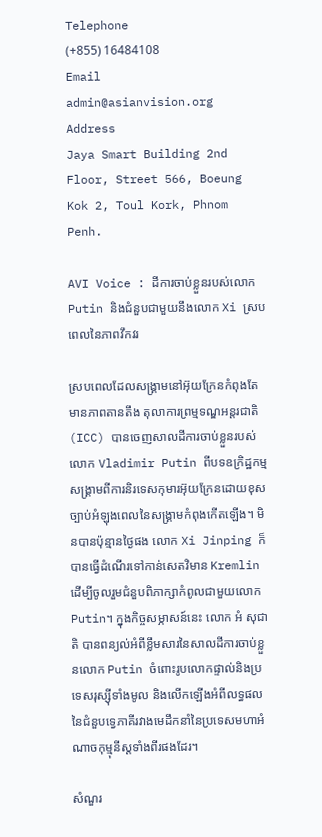Telephone
(+855) 16484108
Email
admin@asianvision.org
Address
Jaya Smart Building 2nd Floor, Street 566, Boeung Kok 2, Toul Kork, Phnom Penh.

AVI Voice : ដីការចាប់ខ្លួនរបស់លោក Putin និងជំនួបជាមួយនឹងលោក Xi ស្របពេលនៃភាពវឹកវរ

ស្របពេលដែលសង្រ្គាមនៅអ៊ុយក្រែនកំពុងតែមានភាពតានតឹង តុលាការព្រម្មទណ្ឌអន្តរជាតិ (ICC) បានចេញសាលដីការចាប់ខ្លួនរបស់លោក Vladimir Putin ពីបទឧក្រិដ្ឋកម្មសង្រ្គាមពីការនិរទេសកុមារអ៊ុយក្រែនដោយខុសច្បាប់អំឡុងពេលនៃសង្រ្គាមកំពុងកើតឡើង។ មិនបានប៉ុន្មានថ្ងៃផង លោក Xi Jinping ក៏បានធ្វើដំណើរទៅកាន់សេតវិមាន Kremlin ដើម្បីចូលរួមជំនួបពិភាក្សាកំពូលជាមួយលោក Putin។ ក្នុងកិច្ចសម្ភាសន៍នេះ លោក អំ សុជាតិ បានពន្យល់អំពីខ្លឹមសារនៃសាលដីការចាប់ខ្លួនលោក Putin ចំពោះរូបលោកផ្ទាល់និងប្រទេសរុស្ស៊ីទាំងមូល និងលើកឡើងអំពីលទ្ធផលនៃជំនួបទ្វេភាគីរវាងមេដឹកនាំនៃប្រទេសមហាអំណាចកុម្មុនីស្តទាំងពីរផងដែរ។

សំណួរ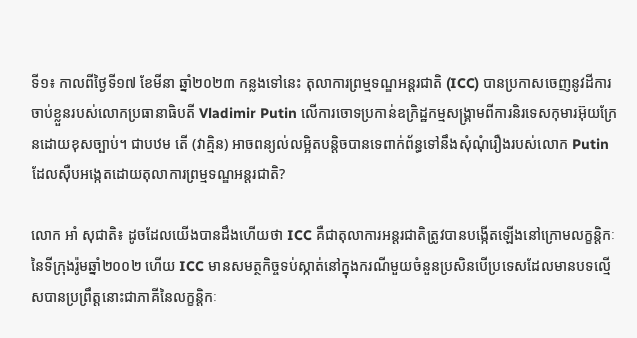ទី១៖ កាលពីថ្ងៃទី១៧ ខែមីនា ឆ្នាំ២០២៣ កន្លងទៅនេះ តុលាការព្រម្មទណ្ឌអន្តរជាតិ (ICC) បានប្រកាសចេញនូវដីការចាប់ខ្លួនរបស់លោកប្រធានាធិបតី Vladimir Putin លើការចោទប្រកាន់ឧក្រិដ្ឋកម្មសង្រ្គាមពីការនិរទេសកុមារអ៊ុយក្រែនដោយខុសច្បាប់។ ជាបឋម តើ (វាគ្មិន) អាចពន្យល់លម្អិតបន្តិចបានទេពាក់ព័ន្ធទៅនឹងសុំណុំរឿងរបស់លោក Putin ដែលស៊ឺបអង្កេតដោយតុលាការព្រម្មទណ្ឌអន្តរជាតិ?

លោក អាំ សុជាតិ៖ ដូចដែលយើងបានដឹងហើយថា ICC គឺជាតុលាការអន្តរជាតិត្រូវបានបង្កើតឡើងនៅក្រោមលក្ខន្តិកៈនៃទីក្រុងរ៉ូមឆ្នាំ២០០២ ហើយ ICC មានសមត្ថកិច្ចទប់ស្កាត់នៅក្នុងករណីមួយចំនួនប្រសិនបើប្រទេសដែលមានបទល្មើសបានប្រព្រឹត្តនោះជាភាគីនៃលក្ខន្តិកៈ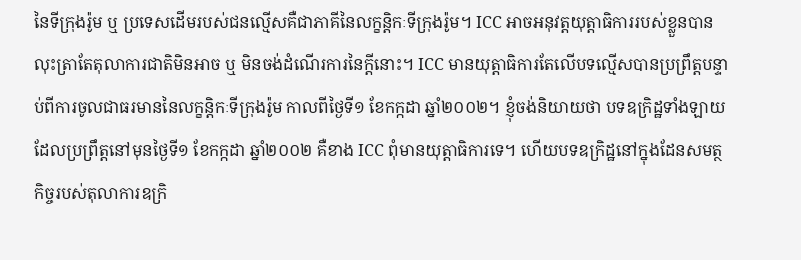នៃទីក្រុងរ៉ូម ឬ ប្រទេសដើមរបស់ជនល្មើសគឺជាភាគីនៃលក្ខន្តិកៈទីក្រុងរ៉ូម។ ICC អាចអនុវត្តយុត្តាធិការរបស់ខ្លួនបានលុះត្រាតែតុលាការជាតិមិនអាច ឬ មិនចង់ដំណើរការនៃក្តីនោះ។ ICC មានយុត្តាធិការតែលើបទល្មើសបានប្រព្រឹត្តបន្ទាប់ពីការចូលជាធរមាននៃលក្ខន្តិកៈទីក្រុងរ៉ូម កាលពីថ្ងៃទី១ ខែកក្កដា ឆ្នាំ២០០២។ ខ្ញុំចង់និយាយថា បទឧក្រិដ្ឋទាំងឡាយដែលប្រព្រឹត្តនៅមុនថ្ងៃទី១ ខែកក្កដា ឆ្នាំ២០០២ គឺខាង ICC ពុំមានយុត្តាធិការទេ។ ហើយបទឧក្រិដ្ឋនៅក្នុងដែនសមត្ថកិច្ចរបស់តុលាការឧក្រិ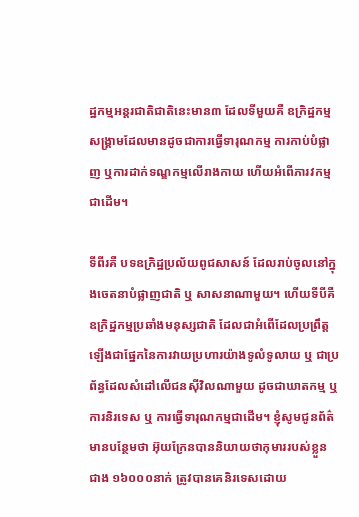ដ្ឋកម្មអន្តរជាតិជាតិនេះមាន៣ ដែលទីមួយគឺ ឧក្រិដ្ឋកម្មសង្គ្រាមដែលមានដូចជាការធ្វើទារុណកម្ម ការកាប់បំផ្លាញ ឬការដាក់ទណ្ឌកម្មលើរាងកាយ ហើយអំពើភារវកម្មជាដើម។

ទីពីរគឺ បទឧក្រិដ្ឋប្រល័យពូជសាសន៍ ដែលរាប់ចូលនៅក្នុងចេតនាបំផ្លាញជាតិ ឬ សាសនាណាមួយ។ ហើយទីបីគឺ ឧក្រិដ្ឋកម្មប្រឆាំងមនុស្សជាតិ ដែលជាអំពើដែលប្រព្រឹត្តឡើងជាផ្នែកនៃការវាយប្រហារយ៉ាងទូលំទូលាយ ឬ ជាប្រព័ន្ធដែលសំដៅលើជនស៊ីវិលណាមួយ ដូចជាឃាតកម្ម ឬ ការនិរទេស ឬ ការធ្វើទារុណកម្មជាដើម។ ខ្ញុំសូមជូនព័ត៌មានបន្ថែមថា អ៊ុយក្រែនបាននិយាយថាកុមាររបស់ខ្លួនជាង ១៦០០០នាក់ ត្រូវបានគេនិរទេសដោយ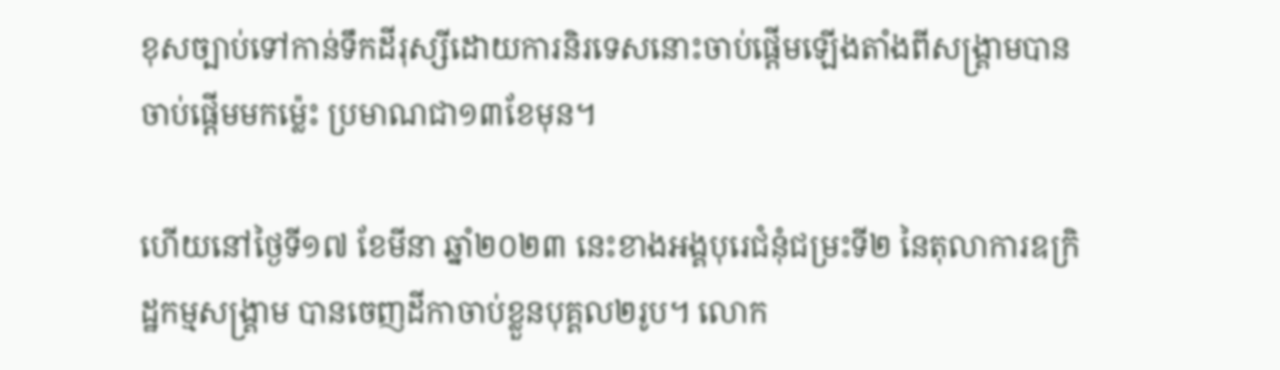ខុសច្បាប់ទៅកាន់ទឹកដីរុស្សីដោយការនិរទេសនោះចាប់ផ្តើមឡើងតាំងពីសង្គ្រាមបានចាប់ផ្តើមមកម្ល៉េះ ប្រមាណជា១៣ខែមុន។

ហើយនៅថ្ងៃទី១៧ ខែមីនា ឆ្នាំ២០២៣ នេះខាងអង្គបុរេជំនុំជម្រះទី២ នៃតុលាការឧក្រិដ្ឋកម្មសង្គ្រាម បានចេញដីកាចាប់ខ្លួនបុគ្គល២រូប។ លោក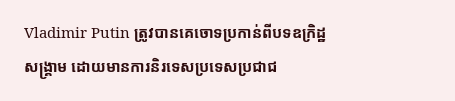Vladimir Putin ត្រូវបានគេចោទប្រកាន់ពីបទឧក្រិដ្ឋសង្រ្គាម ដោយមានការនិរទេសប្រទេសប្រជាជ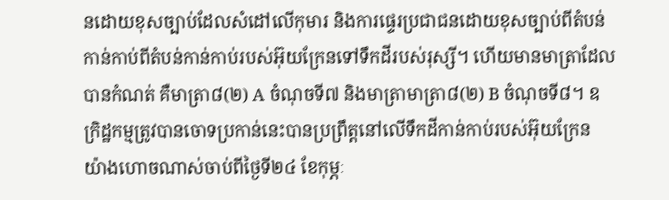នដោយខុសច្បាប់ដែលសំដៅលើកុមារ និងការផ្ទេរប្រជាជនដោយខុសច្បាប់ពីតំបន់កាន់កាប់ពីតំបន់កាន់កាប់របស់អ៊ុយក្រែនទៅទឹកដីរបស់រុស្សី។ ហើយមានមាត្រាដែលបានកំណត់ គឺមាត្រា៨(២) A ចំណុចទី៧ និងមាត្រាមាត្រា៨(២) B ចំណុចទី៨។ ឧក្រិដ្ឋកម្មត្រូវបានចោទប្រកាន់នេះបានប្រព្រឹត្តនៅលើទឹកដីកាន់កាប់របស់អ៊ុយក្រែន យ៉ាងហោចណាស់ចាប់ពីថ្ងៃទី២៤ ខែកុម្ភៈ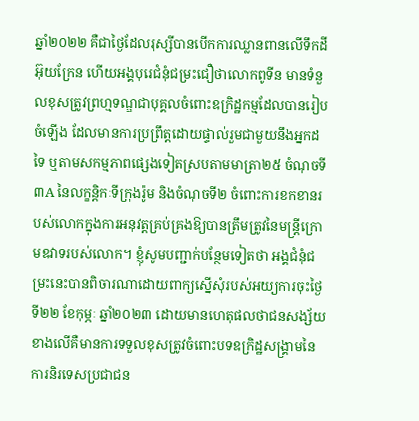ឆ្នាំ២០២២ គឺជាថ្ងៃដែលរុស្សីបានបើកការឈ្លានពានលើទឹកដីអ៊ុយក្រែន ហើយអង្គបុរេជំនុំជម្រះជឿថាលោកពូទីន មានទំនួលខុសត្រូវព្រហ្មទណ្ឌជាបុគ្គលចំពោះឧក្រិដ្ឋកម្មដែលបានរៀបចំឡើង ដែលមានការប្រព្រឹត្តដោយផ្ទាល់រួមជាមួយនឹងអ្នកដទៃ ឬតាមសកម្មភាពផ្សេងទៀតស្របតាមមាត្រា២៥ ចំណុចទី៣A នៃលក្ខន្តិកៈទីក្រុងរ៉ូម និងចំណុចទី២ ចំពោះការខកខានរបស់លោកក្នុងការអនុវត្តគ្រប់គ្រងឱ្យបានត្រឹមត្រូវនៃមន្រ្តីក្រោមឧវាទរបស់លោក។ ខ្ញុំសូមបញ្ជាក់បន្ថែមទៀតថា អង្គជំនុំជម្រះនេះបានពិចារណាដោយពាក្យស្នើសុំរបស់អយ្យការចុះថ្ងៃទី២២ ខែកុម្ភៈ ឆ្នាំ២០២៣ ដោយមានហេតុផលថាជនសង្ស័យខាងលើគឺមានការទទួលខុសត្រូវចំពោះបទឧក្រិដ្ឋសង្គា្រមនៃការនិរទេសប្រជាជន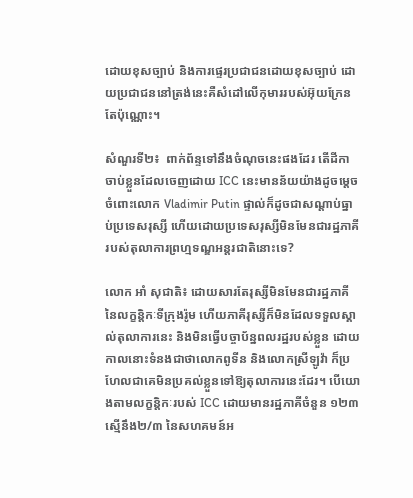ដោយខុសច្បាប់ និងការផ្ទេរប្រជាជនដោយខុសច្បាប់ ដោយប្រជាជននៅត្រង់នេះគឺសំដៅលើកុមាររបស់អ៊ុយក្រែនតែប៉ុណ្ណោះ។

សំណួរទី២៖  ពាក់ព័ន្ទទៅនឹងចំណុចនេះផងដែរ តើដីកាចាប់ខ្លួនដែលចេញដោយ ICC នេះមានន័យយ៉ាងដូចម្តេចចំពោះលោក Vladimir Putin ផ្ទាល់ក៏ដូចជាសណ្តាប់ធ្នាប់ប្រទេសរុស្សី ហើយដោយប្រទេសរុស្សីមិនមែនជារដ្ឋភាគីរបស់តុលាការព្រហ្មទណ្ឌអន្តរជាតិនោះទេ?

លោក អាំ សុជាតិ៖ ដោយសារតែរុស្សីមិនមែនជារដ្ឋភាគីនៃលក្ខន្តិកៈទីក្រុងរ៉ូម ហើយភាគីរុស្សីក៏មិនដែលទទួលស្គាល់តុលាការនេះ និងមិនធ្វើបច្ចាប័ន្នពលរដ្ឋរបស់ខ្លួន ដោយកាលនោះទំនងជាថាលោកពូទីន និងលោកស្រីឡូវ៉ា ក៏ប្រហែលជាគេមិនប្រគល់ខ្លួនទៅឱ្យតុលាការនេះដែរ។ បើយោងតាមលក្ខន្តិកៈរបស់ ICC ដោយមានរដ្ឋភាគីចំនួន ១២៣ ស្មើនឹង២/៣ នៃសហគមន៍អ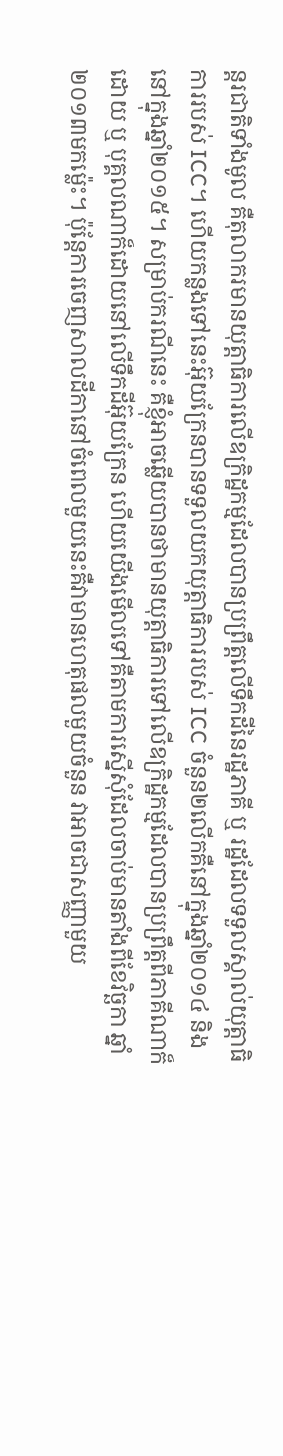ន្តរជាតិទាំងមូល គឺតុលាករមានយុត្តាធិការលើឧក្រិដ្ឋកម្មដែលបានប្រព្រឹត្តលើទឹកដីនៃរដ្ឋភាគី ឬ រដ្ឋដែលទទួលស្គាល់យុត្តាធិការរបស់ ICC។ ហើយកន្លងទៅនេះអ៊ុយក្រែនបានទទួលយកយុត្តាធិការរបស់ ICC ចំនួន២លើកគឺនៅក្នុងឆ្នាំ២០១៤ និងនៅក្នុងឆ្នាំ២០១៥។ សម្រាប់ករណីនេះ គឺខ្ញុំអាចឆ្លើយបានថាមានយុត្តាធិការទៅលើឧក្រិដ្ឋកម្មដែលបានប្រព្រឹត្តពីភាគីណាក៏ដោយ ឬ បុគ្គលណាក៏ដោយនៅលើទឹកដីអ៊ុយក្រែន ហើយយើងមើលទៅគឺតាមការស្នើសុំដែលចាប់មានតាំងពីខែវិច្ឆកា ឆ្នាំ២០១៣មកម្ល៉េះ។ ប៉ុន្តែការចេញសាលដីកានៅចំពេលមួយនេះគឺវាមានហេតុផលមួយចំនួន វាអាចជាសញ្ញាមួយ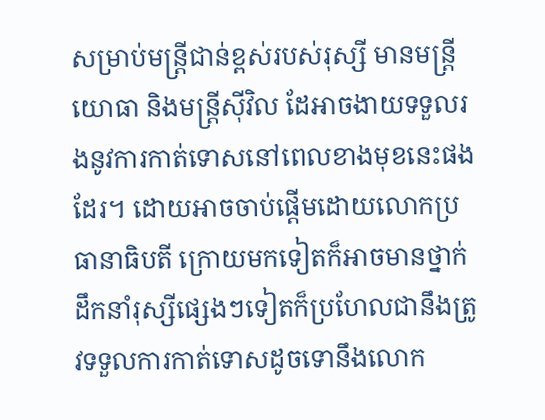សម្រាប់មន្ត្រីជាន់ខ្ពស់របស់រុស្សី មានមន្ត្រីយោធា និងមន្រ្តីស៊ីវិល ដែអាចងាយទទួលរងនូវការកាត់ទោសនៅពេលខាងមុខនេះផងដែរ។ ដោយអាចចាប់ផ្តើមដោយលោកប្រធានាធិបតី ក្រោយមកទៀតក៏អាចមានថ្នាក់ដឹកនាំរុស្សីផ្សេងៗទៀតក៏ប្រហែលជានឹងត្រូវទទួលការកាត់ទោសដូចទោនឹងលោក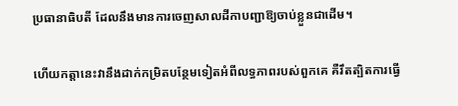ប្រធានាធិបតី ដែលនឹងមានការចេញសាលដីកាបញ្ជាឱ្យចាប់ខ្លួនជាដើម។

ហើយកត្តានេះវានឹងដាក់កម្រិតបន្ថែមទៀតអំពីលទ្ធភាពរបស់ពួកគេ គឺរឹតត្បិតការធ្វើ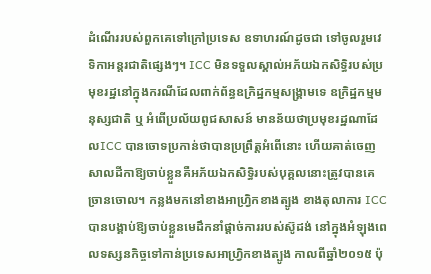ដំណើររបស់ពួកគេទៅក្រៅប្រទេស ឧទាហរណ៍ដូចជា ទៅចូលរួមវេទិកាអន្តរជាតិផ្សេងៗ។ ICC មិនទទួលស្គាល់អភ័យឯកសិទ្ធិរបស់ប្រមុខរដ្ឋនៅក្នុងករណីដែលពាក់ព័ន្ធឧក្រិដ្ឋកម្មសង្រ្គាមទេ ឧក្រិដ្ឋកម្មមនុស្សជាតិ ឬ អំពើប្រល័យពូជសាសន៍ មានន័យថាប្រមុខរដ្ឋណាដែលICC បានចោទប្រកាន់ថាបានប្រព្រឹត្តអំពើនោះ ហើយគាត់ចេញសាលដីកាឱ្យចាប់ខ្លួនគឺអភ័យឯកសិទ្ធិរបស់បុគ្គលនោះត្រូវបានគេច្រានចោល។ កន្លងមកនៅខាងអាហ្រ្វិកខាងត្បូង ខាងតុលាការ ICC បានបង្គាប់ឱ្យចាប់ខ្លួនមេដឹកនាំផ្តាច់ការរបស់ស៊ូដង់ នៅក្នុងអំឡុងពេលទស្សនកិច្ចទៅកាន់ប្រទេសអាហ្រ្វិកខាងត្បូង កាលពីឆ្នាំ២០១៥ ប៉ុ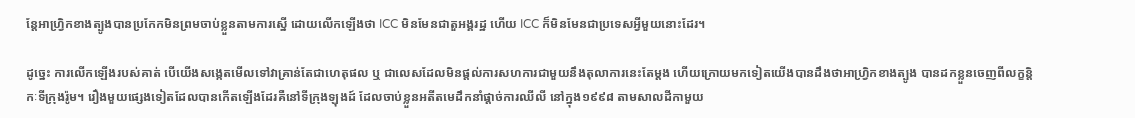ន្តែអាហ្រ្វិកខាងត្បូងបានប្រកែកមិនព្រមចាប់ខ្លួនតាមការស្នើ ដោយលើកឡើងថា ICC មិនមែនជាតួអង្គរដ្ឋ ហើយ ICC ក៏មិនមែនជាប្រទេសអ្វីមួយនោះដែរ។

ដូច្នេះ ការលើកឡើងរបស់គាត់ បើយើងសង្កេតមើលទៅវាគ្រាន់តែជាហេតុផល ឬ ជាលេសដែលមិនផ្តល់ការសហការជាមួយនឹងតុលាការនេះតែម្តង ហើយក្រោយមកទៀតយើងបានដឹងថាអាហ្រ្វិកខាងត្បូង បានដកខ្លួនចេញពីលក្ខន្តិកៈទីក្រុងរ៉ូម។ រឿងមួយផ្សេងទៀតដែលបានកើតឡើងដែរគឺនៅទីក្រុងឡុងដ៍ ដែលចាប់ខ្លួនអតីតមេដឹកនាំផ្តាច់ការឈីលី នៅក្នុង១៩៩៨ តាមសាលដីកាមួយ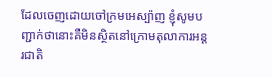ដែលចេញដោយចៅក្រមអេស្ប៉ាញ ខ្ញុំសូមបញ្ជាក់ថានោះគឺមិនស្ថិតនៅក្រោមតុលាការអន្តរជាតិ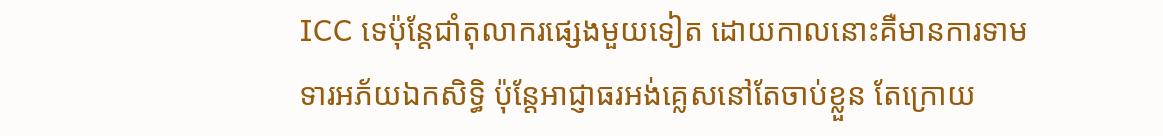ICC ទេប៉ុន្តែជាំតុលាករផ្សេងមួយទៀត ដោយកាលនោះគឺមានការទាមទារអភ័យឯកសិទ្ធិ ប៉ុន្តែអាជ្ញាធរអង់គ្លេសនៅតែចាប់ខ្លួន តែក្រោយ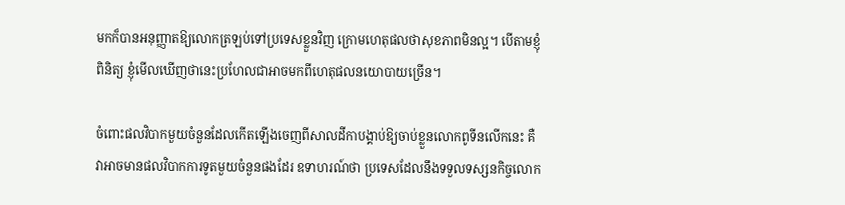មកក៏បានអនុញ្ញាតឱ្យលោកត្រឡប់ទៅប្រទេសខ្លួនវិញ ក្រោមហេតុផលថាសុខភាពមិនល្អ។ បើតាមខ្ញុំពិនិត្យ ខ្ញុំមើលឃើញថានេះប្រហែលជាអាចមកពីហេតុផលនយោបាយច្រើន។

ចំពោះផលវិបាកមួយចំនួនដែលកើតឡើងចេញពីសាលដីកាបង្គាប់ឱ្យចាប់ខ្លួនលោកពូទីនលើកនេះ គឺវាអាចមានផលវិបាកការទូតមួយចំនួនផងដែរ ឧទាហរណ៍ថា ប្រទេសដែលនឹងទទួលទស្សនកិច្ចលោក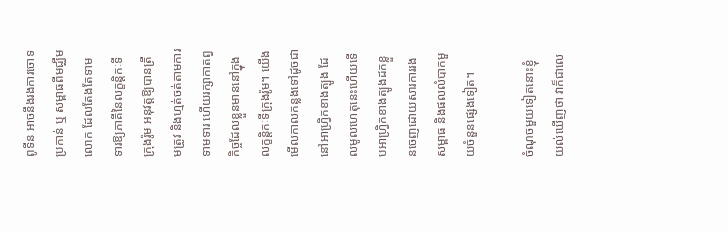ពូទីន អាចនឹងរងការចោទប្រកាន់ ឬ សម្ពាធពីមជ្ឈឹមលោក ដែលតែងតែទាមទារឱ្យភាគីនៃលក្ខន្តិកៈទីក្រុងរ៉ូម អនុវត្តឱ្យបានត្រឹមត្រូវ និងហ្មត់ចត់តាមការទាមទារ ហើយរក្សាកាតព្វកិច្ចដែលខ្លួនមាននៅក្នុងលក្ខន្តិកៈទីក្រុងរ៉ូម។ យើងមើលកាលកន្លងទៅដូចជានៅអាហ្រ្វិកខាងត្បូង ដែលមូលហេតុនេះហើយទើបអាហ្រិ្វកខាងត្បូងដកខ្លួនចេញដោយសារការរងសម្ពាធ និងផលលំបាកមួយចំនួនផ្សេងទៀត។

ចំណុចមួយទៀតនោះខ្ញុំយល់ឃើញថា វាក៏ជាលេ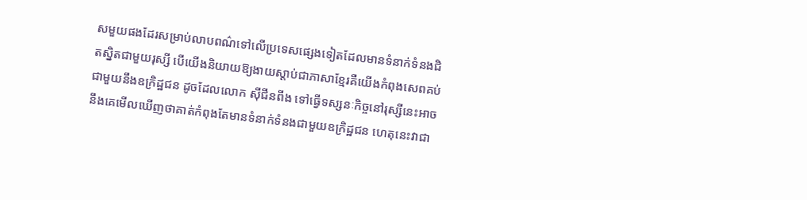សមួយផងដែរសម្រាប់លាបពណ៌ទៅលើប្រទេសផ្សេងទៀតដែលមានទំនាក់ទំនងជិតស្និតជាមួយរុស្សី បើយើងនិយាយឱ្យងាយស្តាប់ជាភាសាខ្មែរគឺយើងកំពុងសេពគប់ជាមួយនឹងឧក្រិដ្ឋជន ដូចដែលលោក ស៊ីជីនពីង ទៅធ្វើទស្សនៈកិច្ចនៅរុស្សីនេះអាចនឹងគេមើលឃើញថាគាត់កំពុងតែមានទំនាក់ទំនងជាមួយឧក្រិដ្ឋជន ហេតុនេះវាជា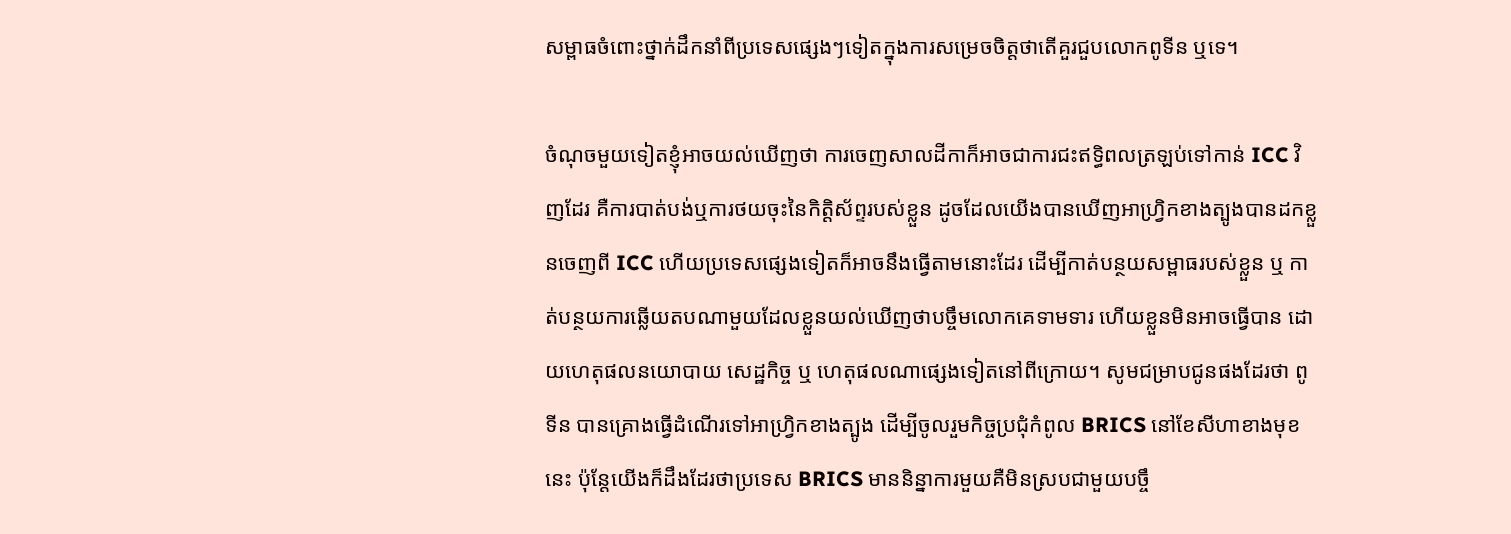សម្ពាធចំពោះថ្នាក់ដឹកនាំពីប្រទេសផ្សេងៗទៀតក្នុងការសម្រេចចិត្តថាតើគួរជួបលោកពូទីន ឬទេ។

ចំណុចមួយទៀតខ្ញុំអាចយល់ឃើញថា ការចេញសាលដីកាក៏អាចជាការជះឥទ្ធិពលត្រឡប់ទៅកាន់ ICC វិញដែរ គឺការបាត់បង់ឬការថយចុះនៃកិត្តិស័ព្ទរបស់ខ្លួន ដូចដែលយើងបានឃើញអាហ្រ្វិកខាងត្បូងបានដកខ្លួនចេញពី ICC ហើយប្រទេសផ្សេងទៀតក៏អាចនឹងធ្វើតាមនោះដែរ ដើម្បីកាត់បន្ថយសម្ពាធរបស់ខ្លួន ឬ កាត់បន្ថយការឆ្លើយតបណាមួយដែលខ្លួនយល់ឃើញថាបច្ចឹមលោកគេទាមទារ ហើយខ្លួនមិនអាចធ្វើបាន ដោយហេតុផលនយោបាយ សេដ្ឋកិច្ច ឬ ហេតុផលណាផ្សេងទៀតនៅពីក្រោយ។ សូមជម្រាបជូនផងដែរថា ពូទីន បានគ្រោងធ្វើដំណើរទៅអាហ្វ្រិកខាងត្បូង ដើម្បីចូលរួមកិច្ចប្រជុំកំពូល BRICS នៅខែសីហាខាងមុខនេះ ប៉ុន្តែយើងក៏ដឹងដែរថាប្រទេស BRICS មាននិន្នាការមួយគឺមិនស្របជាមួយបច្ចឹ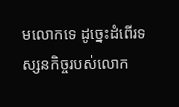មលោកទេ ដូច្នេះដំពើរទស្សនកិច្ចរបស់លោក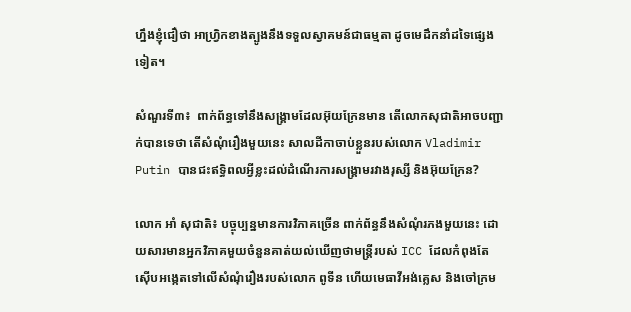ហ្នឹងខ្ញុំជឿថា អាហ្វ្រិកខាងត្បូងនឹងទទួលស្វាគមន៍ជាធម្មតា ដូចមេដឹកនាំដទៃផ្សេងទៀត។

សំណួរទី៣៖  ពាក់ព័ន្ធទៅនឹងសង្គ្រាមដែលអ៊ុយក្រែនមាន តើលោកសុជាតិអាចបញ្ជាក់បានទេថា តើសំណុំរឿងមួយនេះ សាលដីកាចាប់ខ្លួនរបស់លោក Vladimir Putin បានជះឥទ្ធិពលអ្វីខ្លះដល់ដំណើរការសង្គ្រាមរវាងរុស្សី និងអ៊ុយក្រែន?

លោក អាំ សុជាតិ៖ បច្ចុប្បន្នមានការវិភាគច្រើន ពាក់ព័ន្ធនឹងសំណុំរភងមួយនេះ ដោយសារមានអ្នកវិភាគមួយចំនួនគាត់យល់ឃើញថាមន្ត្រីរបស់ ICC ដែលកំពុងតែស៊ើបអង្កេតទៅលើសំណុំរឿងរបស់លោក ពូទីន ហើយមេធាវីអង់គ្លេស និងចៅក្រម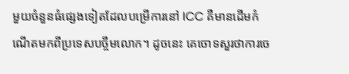មួយចំនួនធំផ្សេងទៀតដែលបម្រើការនៅ ICC គឺមានដើមកំណើតមកពីប្រទេសបច្ចឹមលោក។ ដូចនេះ គេចោទសួរថាការចេ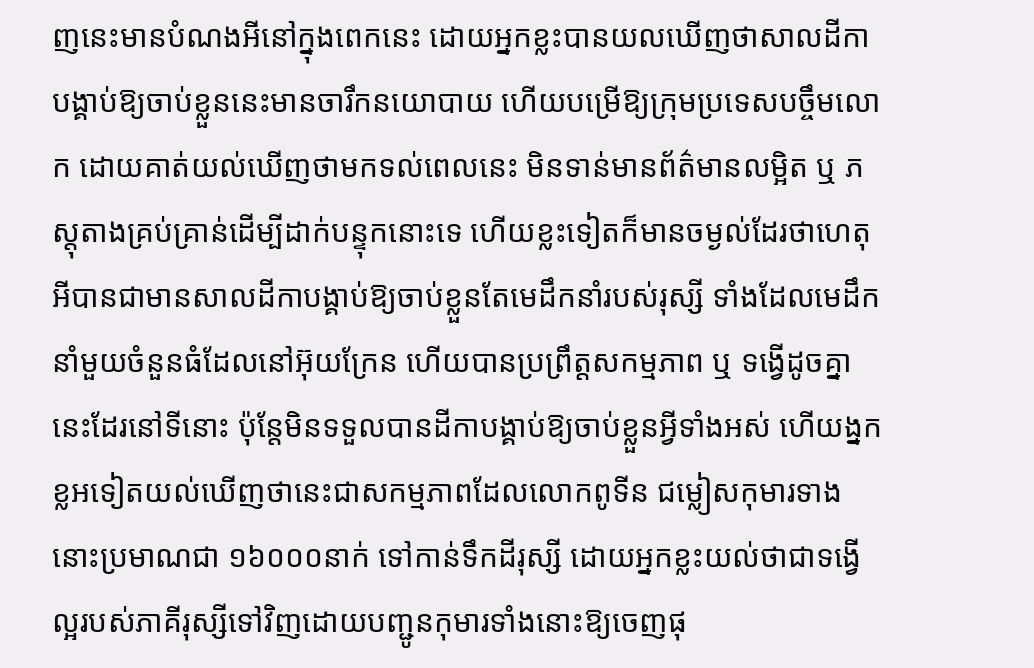ញនេះមានបំណងអីនៅក្នុងពេកនេះ ដោយអ្នកខ្លះបានយលឃើញថាសាលដីកាបង្គាប់ឱ្យចាប់ខ្លួននេះមានចារឹកនយោបាយ ហើយបម្រើឱ្យក្រុមប្រទេសបច្ចឹមលោក ដោយគាត់យល់ឃើញថាមកទល់ពេលនេះ មិនទាន់មានព័ត៌មានលម្អិត ឬ ភស្តុតាងគ្រប់គ្រាន់ដើម្បីដាក់បន្ទុកនោះទេ ហើយខ្លះទៀតក៏មានចម្ងល់ដែរថាហេតុអីបានជាមានសាលដីកាបង្គាប់ឱ្យចាប់ខ្លួនតែមេដឹកនាំរបស់រុស្សី ទាំងដែលមេដឹកនាំមួយចំនួនធំដែលនៅអ៊ុយក្រែន ហើយបានប្រព្រឹត្តសកម្មភាព ឬ ទង្វើដូចគ្នានេះដែរនៅទីនោះ ប៉ុន្តែមិនទទួលបានដីកាបង្គាប់ឱ្យចាប់ខ្លួនអ្វីទាំងអស់ ហើយង្នកខ្លអទៀតយល់ឃើញថានេះជាសកម្មភាពដែលលោកពូទីន ជម្លៀសកុមារទាងនោះប្រមាណជា ១៦០០០នាក់ ទៅកាន់ទឹកដីរុស្សី ដោយអ្នកខ្លះយល់ថាជាទង្វើល្អរបស់ភាគីរុស្សីទៅវិញដោយបញ្ជូនកុមារទាំងនោះឱ្យចេញផុ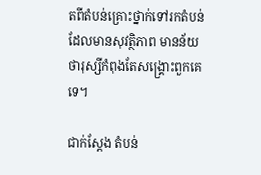តពីតំបន់គ្រោះថ្នាក់ទៅរកតំបន់ដែលមានសុវត្ថិភាព មានន័យថារុស្សីកំពុងតែសង្គ្រោះពួកគេទេ។

ជាក់ស្តែង តំបន់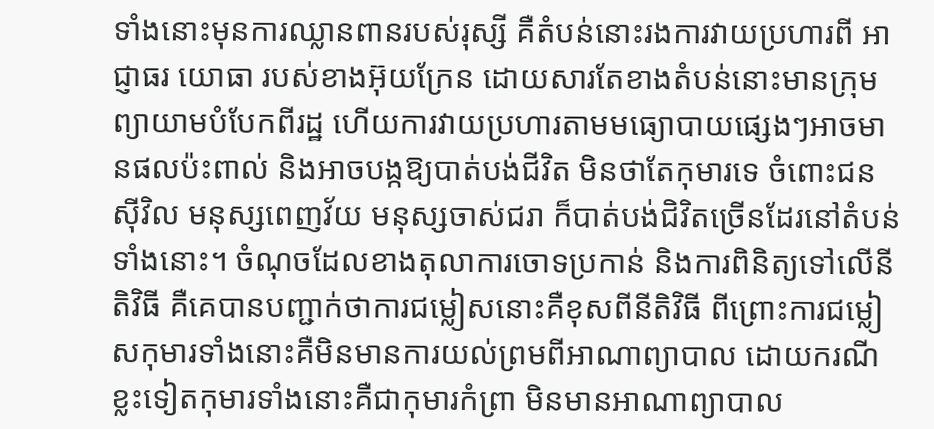ទាំងនោះមុនការឈ្លានពានរបស់រុស្សី គឺតំបន់នោះរងការវាយប្រហារពី អាជ្ញាធរ យោធា របស់ខាងអ៊ុយក្រែន ដោយសារតែខាងតំបន់នោះមានក្រុមព្យាយាមបំបែកពីរដ្ឋ ហើយការវាយប្រហារតាមមធ្យោបាយផ្សេងៗអាចមានផលប៉ះពាល់ និងអាចបង្កឱ្យបាត់បង់ជីវិត មិនថាតែកុមារទេ ចំពោះជនស៊ីវិល មនុស្សពេញវ័យ មនុស្សចាស់ជរា ក៏បាត់បង់ជិវិតច្រើនដែរនៅតំបន់ទាំងនោះ។ ចំណុចដែលខាងតុលាការចោទប្រកាន់ និងការពិនិត្យទៅលើនីតិវិធី គឺគេបានបញ្ជាក់ថាការជម្លៀសនោះគឺខុសពីនីតិវិធី ពីព្រោះការជម្លៀសកុមារទាំងនោះគឺមិនមានការយល់ព្រមពីអាណាព្យាបាល ដោយករណីខ្លះទៀតកុមារទាំងនោះគឺជាកុមារកំព្រា មិនមានអាណាព្យាបាល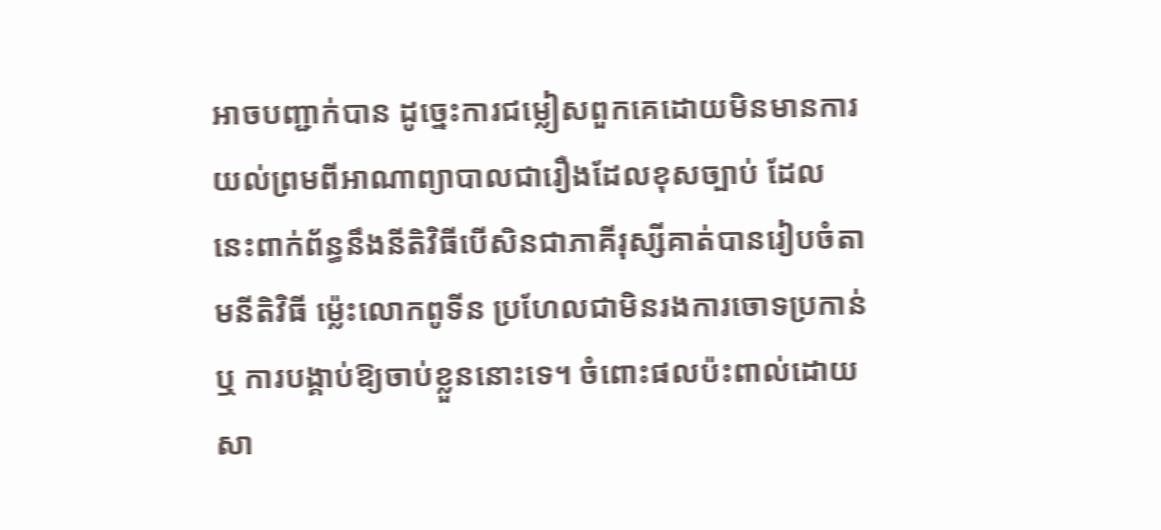អាចបញ្ជាក់បាន ដូច្នេះការជម្លៀសពួកគេដោយមិនមានការយល់ព្រមពីអាណាព្យាបាលជារឿងដែលខុសច្បាប់ ដែលនេះពាក់ព័ន្ធនឹងនីតិវិធីបើសិនជាភាគីរុស្សីគាត់បានរៀបចំតាមនីតិវិធី ម្ល៉េះលោកពូទីន ប្រហែលជាមិនរងការចោទប្រកាន់ ឬ ការបង្គាប់ឱ្យចាប់ខ្លួននោះទេ។ ចំពោះផលប៉ះពាល់ដោយសា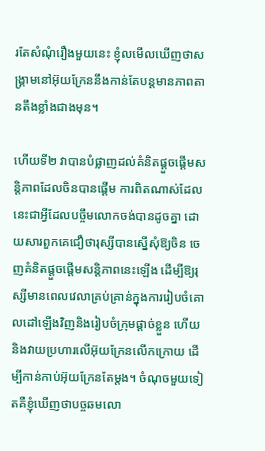រតែសំណុំរឿងមួយនេះ ខ្ញុំលមើលឃើញថាសង្គ្រាមនៅអ៊ុយក្រែននឹងកាន់តែបន្តមានភាពតានតឹងខ្លាំងជាងមុន។

ហើយទី២ វាបានបំផ្លាញដល់គំនិតផ្តួចផ្តើមសន្តិភាពដែលចិនបានផ្តើម ការពិតណាស់ដែលនេះជាអ្វីដែលបច្ចឹមលោកចង់បានដូចគ្នា ដោយសារពួកគេជឿថារុស្សីបានស្នើសុំឱ្យចិន ចេញគំនិតផ្តួចផ្តើមសន្តិភាពនេះឡើង ដើម្បីឱ្យរុស្សីមានពេលវេលាគ្រប់គ្រាន់ក្នុងការរៀបចំគោលដៅឡើងវិញនិងរៀបចំក្រុមផ្តាច់ខ្លួន ហើយនិងវាយប្រហារលើអ៊ុយក្រែនលើកក្រោយ ដើម្បីកាន់កាប់អ៊ុយក្រែនតែម្តង។ ចំណុចមួយទៀតគឺខ្ញុំឃើញថាបច្ចឆមលោ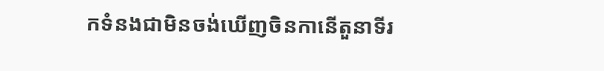កទំនងជាមិនចង់ឃើញចិនកានើតួនាទីរ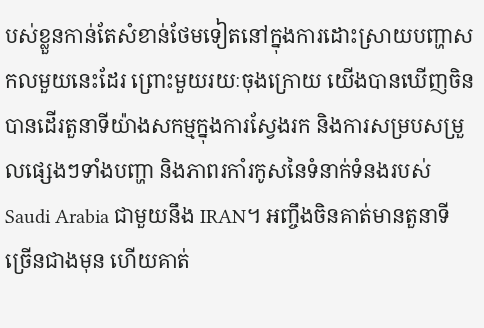បស់ខ្លួនកាន់តែសំខាន់ថែមទៀតនៅក្នុងការដោះស្រាយបញ្ហាសកលមួយនេះដែរ ព្រោះមួយរយៈចុងក្រោយ យើងបានឃើញចិនបានដើរតួនាទីយ៉ាងសកម្មក្នុងការស្វែងរក និងការសម្របសម្រួលផ្សេងៗទាំងបញ្ហា និងភាពរកាំរកូសនៃទំនាក់ទំនងរបស់ Saudi Arabia ជាមួយនឹង IRAN។ អញ្ចឹងចិនគាត់មានតួនាទីច្រើនជាងមុន ហើយគាត់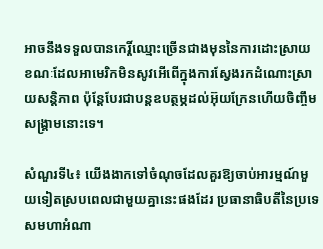អាចនឹងទទួលបានកេរ្តិ៍ឈ្មោះច្រើនជាងមុននៃការដោះស្រាយ ខណៈដែលអាមេរិកមិនសូវអើពើក្នុងការស្វែងរកដំណោះស្រាយសន្តិភាព ប៉ុន្តែបែរជាបន្តឧបត្ថម្ភដល់អ៊ុយក្រែនហើយចិញ្ចឹមសង្គ្រាមនោះទេ។

សំណួរទី៤៖ យើងងាកទៅចំណុចដែលគួរឱ្យចាប់អារម្មណ៍មួយទៀតស្របពេលជាមួយគ្នានេះផងដែរ ប្រធានាធិបតីនៃប្រទេសមហាអំណា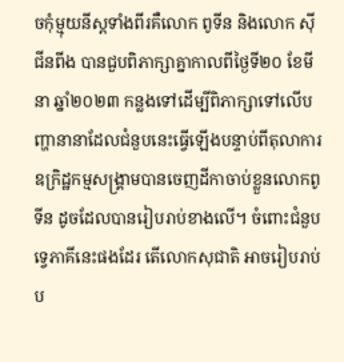ចកុំម្មុយនីស្តទាំងពីរគឺលោក ពូទីន និងលោក ស៊ី ជីនពីង បានជួបពិភាក្សាគ្នាកាលពីថ្ងៃទី២០ ខែមីនា ឆ្នាំ២០២៣ កន្លងទៅដើម្បីពិភាក្សាទៅលើបញ្ហានានាដែលជំនួបនេះធ្វើឡើងបន្ទាប់ពីតុលាការឧក្រិដ្ឋកម្មសង្គ្រាមបានចេញដីកាចាប់ខ្លួនលោកពូទីន ដូចដែលបានរៀបរាប់ខាងលើ។ ចំពោះជំនួបទ្វេភាគីនេះផងដែរ តើលោកសុជាតិ អាចរៀបរាប់ប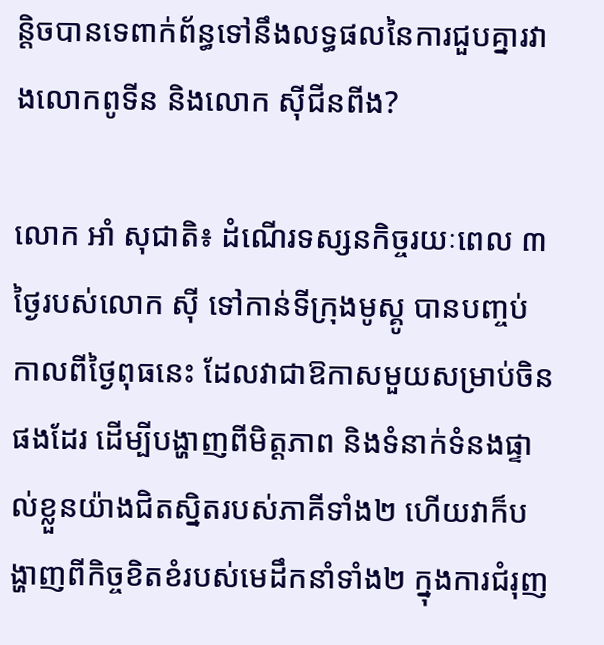ន្តិចបានទេពាក់ព័ន្ធទៅនឹងលទ្ធផលនៃការជួបគ្នារវាងលោកពូទីន និងលោក ស៊ីជីនពីង?

លោក អាំ សុជាតិ៖ ដំណើរទស្សនកិច្ចរយៈពេល ៣ថ្ងៃរបស់លោក ស៊ី ទៅកាន់ទីក្រុងមូស្គូ បានបញ្ចប់កាលពីថ្ងៃពុធនេះ ដែលវាជាឱកាសមួយសម្រាប់ចិនផងដែរ ដើម្បីបង្ហាញពីមិត្តភាព និងទំនាក់ទំនងផ្ទាល់ខ្លួនយ៉ាងជិតស្និតរបស់ភាគីទាំង២ ហើយវាក៏បង្ហាញពីកិច្ចខិតខំរបស់មេដឹកនាំទាំង២ ក្នុងការជំរុញ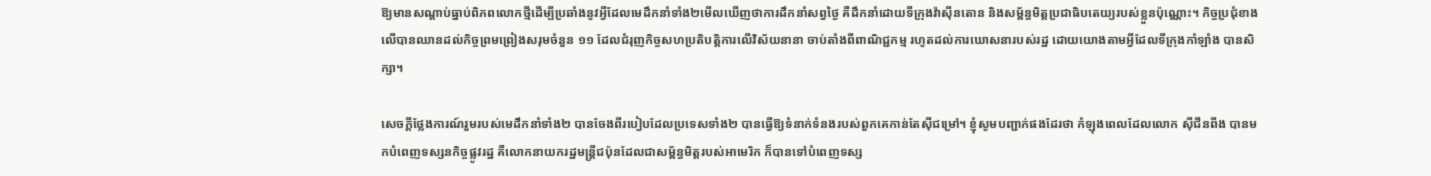ឱ្យមានសណ្តាប់ធ្នាប់ពិភពលោកថ្មីដើម្បីប្រឆាំងនូវអ្វីដែលមេដឹកនាំទាំង២មើលឃើញថាការដឹកនាំសព្វថ្ងៃ គឺដឹកនាំដោយទីក្រុងវ៉ាស៊ីនតោន និងសម្ព័ន្ធមិត្តប្រជាធិបតេយ្យរបស់ខ្លួនប៉ុណ្ណោះ។ កិច្ចប្រជុំខាងលើបានឈានដល់កិច្ចព្រមព្រៀងសរុមចំនួន ១១ ដែលជំរុញកិច្ចសហប្រតិបត្តិការលើវិស័យនានា ចាប់តាំងពីពាណិជ្ជកម្ម រហូតដល់ការឃោសនារបស់រដ្ឋ ដោយយោងតាមអ្វីដែលទីក្រុងកាំឡាំង បានសិក្សា។

សេចក្តីថ្លែងការណ៍រួមរបស់មេដឹកនាំទាំង២ បានចែងពីរបៀបដែលប្រទេសទាំង២ បានធ្វើឱ្យទំនាក់ទំនងរបស់ពួកគេកាន់តែស៊ីជម្រៅ។ ខ្ញុំសូមបញ្ជាក់ផងដែរថា កំឡុងពេលដែលលោក ស៊ីជីនពីង បានមកបំពេញទស្សនកិច្ចផ្លូវរដ្ឋ គឺលោកនាយករដ្ឋមន្ត្រីជប៉ុនដែលជាសម្ព័ន្ធមិត្តរបស់អាមេរិក ក៏បានទៅបំពេញទស្ស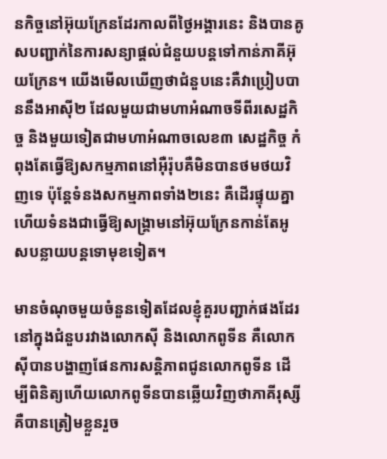នកិច្ចនៅអ៊ុយក្រែនដែរកាលពីថ្ងៃអង្គារនេះ និងបានគូសបញ្ជាក់នៃការសន្យាផ្តល់ជំនួយបន្តទៅកាន់ភាគីអ៊ុយក្រែន។ យើងមើលឃើញថាជំនួបនេះគឺវាប្រៀបបាននឹងអាស៊ី២ ដែលមួយជាមហាអំណាចទីពីរសេដ្ឋកិច្ច និងមួយទៀតជាមហាអំណាចលេខ៣ សេដ្ឋកិច្ច កំពុងតែធ្វើឱ្យសកម្មភាពនៅអ៊ឺរ៉ុបគឺមិនបានថមថយវិញទេ ប៉ុន្តែទំនងសកម្មភាពទាំង២នេះ គឺដើរផ្ទុយគ្នាហើយទំនងជាធ្វើឱ្យសង្គា្រមនៅអ៊ុយក្រែនកាន់តែអូសបន្លាយបន្តទោមុខទៀត។

មានចំណុចមួយចំនួនទៀតដែលខ្ញុំគួរបញ្ជាក់ផងដែរ នៅក្នុងជំនួបរវាងលោកស៊ី និងលោកពូទីន គឺលោកស៊ីបានបង្ហាញផែនការសន្តិភាពជូនលោកពូទីន ដើម្បីពិនិត្យហើយលោកពូទីនបានឆ្លើយវិញថាភាគីរុស្សីគឺបានត្រៀមខ្លួនរួច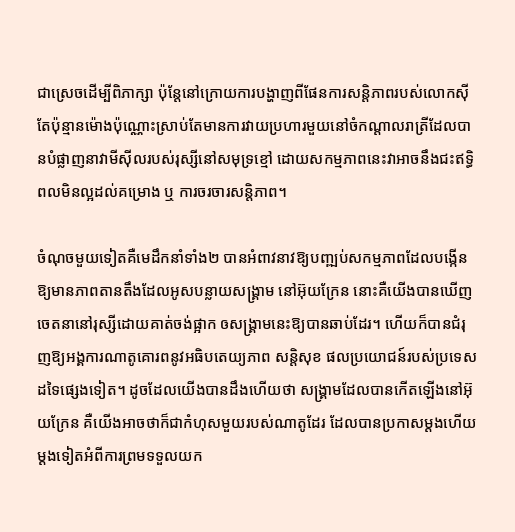ជាស្រេចដើម្បីពិភាក្សា ប៉ុន្តែនៅក្រោយការបង្ហាញពីផែនការសន្តិភាពរបស់លោកស៊ី តែប៉ុន្មានម៉ោងប៉ុណ្ណោះស្រាប់តែមានការវាយប្រហារមួយនៅចំកណ្តាលរាត្រីដែលបានបំផ្លាញនាវាមីស៊ីលរបស់រុស្សីនៅសមុទ្រខ្មៅ ដោយសកម្មភាពនេះវាអាចនឹងជះឥទ្ធិពលមិនល្អដល់គម្រោង ឬ ការចរចារសន្តិភាព។

ចំណុចមួយទៀតគឺមេដឹកនាំទាំង២ បានអំពាវនាវឱ្យបញ្ឍប់សកម្មភាពដែលបង្កើនឱ្យមានភាពតានតឹងដែលអូសបន្លាយសង្គ្រាម នៅអ៊ុយក្រែន នោះគឺយើងបានឃើញចេតនានៅរុស្សីដោយគាត់ចង់ផ្អាក ឲសង្គ្រាមនេះឱ្យបានឆាប់ដែរ។ ហើយក៏បានជំរុញឱ្យអង្គការណាតូគោរពនូវអធិបតេយ្យភាព សន្តិសុខ ផលប្រយោជន៍របស់ប្រទេសដទៃផ្សេងទៀត។ ដូចដែលយើងបានដឹងហើយថា សង្គ្រាមដែលបានកើតឡើងនៅអ៊ុយក្រែន គឺយើងអាចថាក៏ជាកំហុសមួយរបស់ណាតូដែរ ដែលបានប្រកាសម្តងហើយម្តងទៀតអំពីការព្រមទទួលយក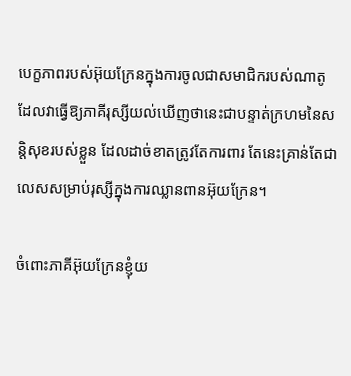បេក្ខភាពរបស់អ៊ុយក្រែនក្នុងការចូលជាសមាជិករបស់ណាតូ ដែលវាធ្វើឱ្យភាគីរុស្សីយល់ឃើញថានេះជាបន្ទាត់ក្រហមនៃសន្តិសុខរបស់ខ្លួន ដែលដាច់ខាតត្រូវតែការពារ តែនេះគ្រាន់តែជាលេសសម្រាប់រុស្សីក្នុងការឈ្លានពានអ៊ុយក្រែន។

ចំពោះភាគីអ៊ុយក្រែនខ្ញុំយ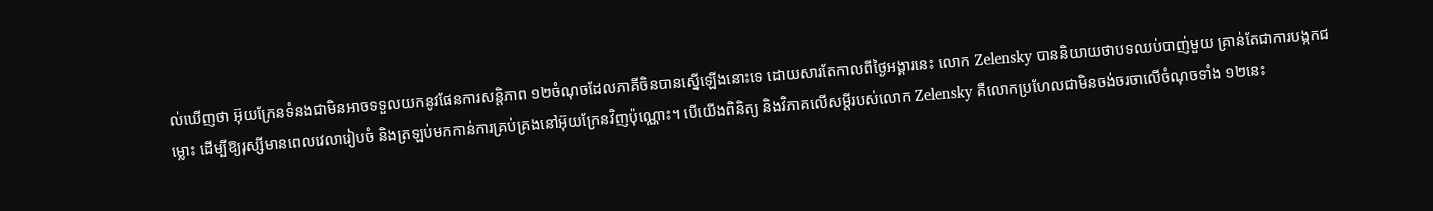ល់ឃើញថា អ៊ុយក្រែនទំនងជាមិនអាចទទួលយកនូវផែនការសន្តិភាព ១២ចំណុចដែលភាគីចិនបានស្នើឡើងនោះទេ ដោយសារតែកាលពីថ្ងៃអង្គារនេះ លោក Zelensky បាននិយាយថាបទឈប់បាញ់មួយ គ្រាន់តែជាការបង្កកជម្លោះ ដើម្បីឱ្យរុស្សីមានពេលវេលារៀបចំ និងត្រឡប់មកកាន់ការគ្រប់គ្រងនៅអ៊ុយក្រែនវិញប៉ុណ្ណោះ។ បើយើងពិនិត្យ និងវិភាគលើសម្តីរបស់លោក Zelensky គឺលោកប្រហែលជាមិនចង់ចរចាលើចំណុចទាំង ១២នេះ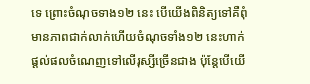ទេ ព្រោះចំណុចទាង១២ នេះ បើយើងពិនិត្យទៅគឺពុំមានភាពជាក់លាក់ហើយចំណុចទាំង១២ នេះហាក់ផ្តល់ផលចំណេញទៅលើរុស្សីច្រើនជាង ប៉ុន្តែបើយើ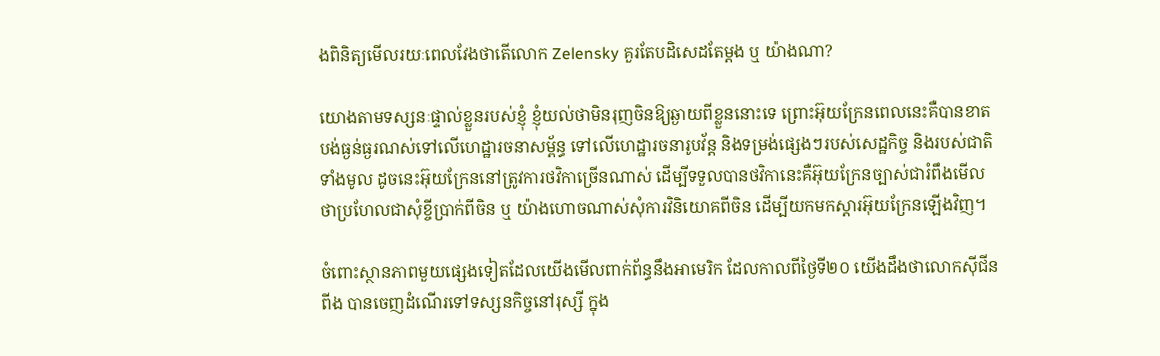ងពិនិត្យមើលរយៈពេលវែងថាតើលោក Zelensky គួរតែបដិសេដតែម្តង ឬ យ៉ាងណា?

យោងតាមទស្សនៈផ្ទាល់ខ្លួនរបស់ខ្ញុំ ខ្ញុំយល់ថាមិនរុញចិនឱ្យឆ្ងាយពីខ្លួននោះទេ ព្រោះអ៊ុយក្រែនពេលនេះគឺបានខាតបង់ធ្ងន់ធ្ងរណស់ទៅលើហេដ្ឋារចនាសម្ព័ន្ធ ទៅលើហេដ្ឋារចនារូបវ័ន្ត និងទម្រង់ផ្សេងៗរបស់សេដ្ឋកិច្ច និងរបស់ជាតិទាំងមូល ដូចនេះអ៊ុយក្រែននៅត្រូវការថវិកាច្រើនណាស់ ដើម្បីទទួលបានថវិកានេះគឺអ៊ុយក្រែនច្បាស់ជារំពឹងមើលថាប្រហែលជាសុំខ្ចីប្រាក់ពីចិន ឬ យ៉ាងហោចណាស់សុំការវិនិយោគពីចិន ដើម្បីយកមកស្តារអ៊ុយក្រែនឡើងវិញ។

ចំពោះស្ថានភាពមួយផ្សេងទៀតដែលយើងមើលពាក់ព័ន្ធនឹងអាមេរិក ដែលកាលពីថ្ងៃទី២០ យើងដឹងថាលោកស៊ីជីនពីង បានចេញដំណើរទៅទស្សនកិច្ចនៅរុស្សី ក្នុង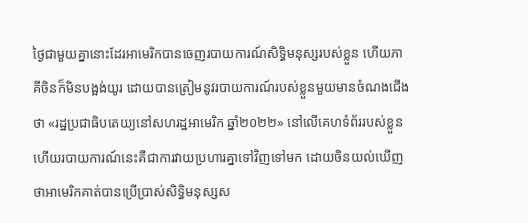ថ្ងៃជាមួយគ្នានោះដែរអាមេរិកបានចេញរបាយការណ៍សិទ្ធិមនុស្សរបស់ខ្លួន ហើយភាគីចិនក៏មិនបង្អង់យូរ ដោយបានត្រៀមនូវរបាយការណ៍របស់ខ្លួនមួយមានចំណងជើងថា «រដ្ឋប្រជាធិបតេយ្យនៅសហរដ្ឋអាមេរិក ឆ្នាំ២០២២» នៅលើគេហទំព័ររបស់ខ្លួន ហើយរបាយការណ៍នេះគឺជាការវាយប្រហារគ្នាទៅវិញទៅមក ដោយចិនយល់ឃើញថាអាមេរិកគាត់បានប្រើប្រាស់សិទ្ធិមនុស្សស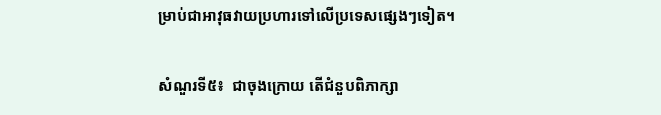ម្រាប់ជាអាវុធវាយប្រហារទៅលើប្រទេសផ្សេងៗទៀត។

សំណួរទី៥៖  ជាចុងក្រោយ តើជំនួបពិភាក្សា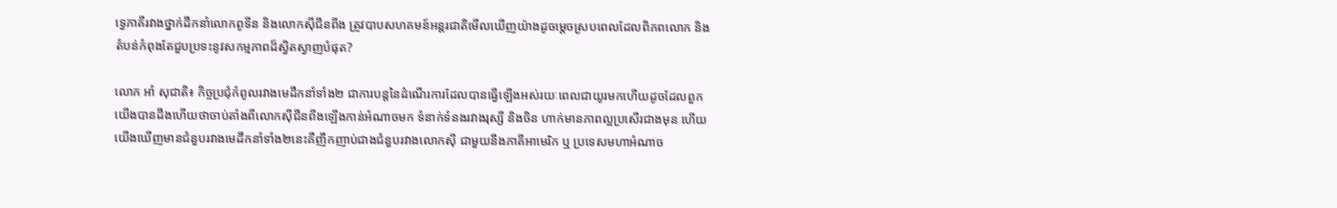ទ្វេភាគីរវាងថ្នាក់ដឹកនាំលោកពូទីន និងលោកស៊ីជីនពីង ត្រូវបាបសហគមន៍អន្តរជាតិមើលឃើញយ៉ាងដូចម្តេចស្របពេលដែលពិភពលោក និងតំបន់កំពុងតែជួបប្រទះនូវសកម្មភាពដ៏ស្វិតស្វាញបំផុត?

លោក អាំ សុជាតិ៖ កិច្ចប្រជុំកំពូលរវាងមេដឹកនាំទាំង២ ជាការបន្តនៃដំណើរការដែលបានធ្វើឡើងអស់រយៈពេលជាយូរមកហើយដូចដែលពួកយើងបានដឹងហើយថាចាប់តាំងពីលោកស៊ីជីនពីងឡើងកាន់អំណាចមក ទំនាក់ទំនងរវាងរុស្សី និងចិន ហាក់មានភាពល្អប្រសើរជាងមុន ហើយយើងឃើញមានជំនួបរវាងមេដឹកនាំទាំង២នេះគឺញឹកញាប់ជាងជំនួបរវាងលោកស៊ី ជាមួយនឹងភាគីអាមេរិក ឬ ប្រទេសមហាអំណាច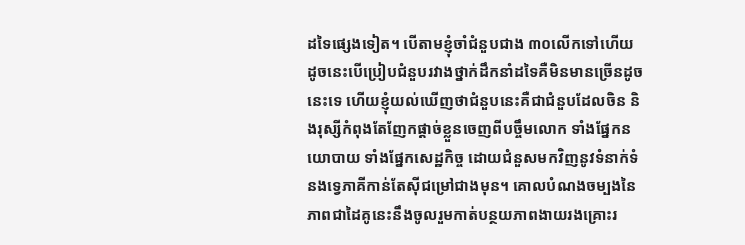ដទៃផ្សេងទៀត។ បើតាមខ្ញុំចាំជំនួបជាង ៣០លើកទៅហើយ ដូចនេះបើប្រៀបជំនួបរវាងថ្នាក់ដឹកនាំដទៃគឺមិនមានច្រើនដូចនេះទេ ហើយខ្ញុំយល់ឃើញថាជំនួបនេះគឺជាជំនួបដែលចិន និងរុស្សីកំពុងតែញែកផ្តាច់ខ្លួនចេញពីបច្ចឹមលោក ទាំងផ្នែកនយោបាយ ទាំងផ្នែកសេដ្ឋកិច្ច ដោយជំនួសមកវិញនូវទំនាក់ទំនងទ្វេភាគីកាន់តែស៊ីជម្រៅជាងមុន។ គោលបំណងចម្បងនៃភាពជាដៃគូនេះនឹងចូលរួមកាត់បន្ថយភាពងាយរងគ្រោះរ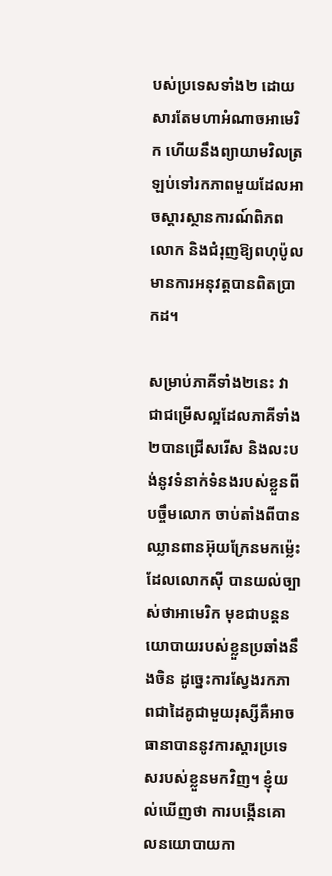បស់ប្រទេសទាំង២ ដោយសារតែមហាអំណាចអាមេរិក ហើយនឹងព្យាយាមវិលត្រឡប់ទៅរកភាពមួយដែលអាចស្តារស្ថានការណ៍ពិភពលោក និងជំរុញឱ្យពហុប៉ូលមានការអនុវត្តបានពិតប្រាកដ។

សម្រាប់ភាគីទាំង២នេះ វាជាជម្រើសល្អដែលភាគីទាំង២បានជ្រើសរើស និងលះបង់នូវទំនាក់ទំនងរបស់ខ្លួនពីបច្ចឹមលោក ចាប់តាំងពីបានឈ្លានពានអ៊ុយក្រែនមកម្ល៉េះ ដែលលោកស៊ី បានយល់ច្បាស់ថាអាមេរិក មុខជាបន្តនយោបាយរបស់ខ្លួនប្រឆាំងនឹងចិន ដូច្នេះការស្វែងរកភាពជាដៃគូជាមួយរុស្សីគឺអាចធានាបាននូវការស្តារប្រទេសរបស់ខ្លួនមកវិញ។ ខ្ញុំយល់ឃើញថា ការបង្កើនគោលនយោបាយកា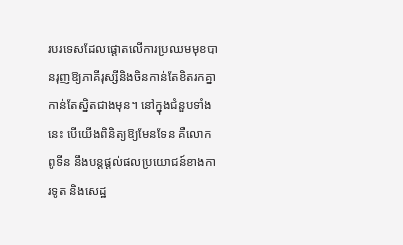របរទេសដែលផ្តោតលើការប្រឈមមុខបានរុញឱ្យភាគីរុស្សីនិងចិនកាន់តែខិតរកគ្នា កាន់តែស្និតជាងមុន។ នៅក្នុងជំនួបទាំងនេះ បើយើងពិនិត្យឱ្យមែនទែន គឺលោកពូទីន នឹងបន្តផ្តល់ផលប្រយោជន៍ខាងការទូត និងសេដ្ឋ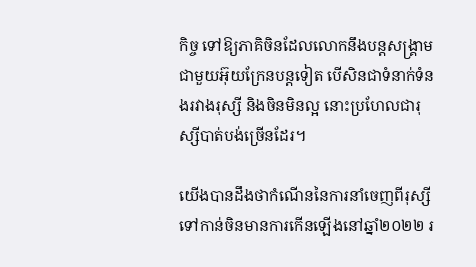កិច្ច ទៅឱ្យភាគិចិនដែលលោកនឹងបន្តសង្គ្រាមជាមួយអ៊ុយក្រែនបន្តទៀត បើសិនជាទំនាក់ទំនងរវាងរុស្សី និងចិនមិនល្អ នោះប្រហែលជារុស្សីបាត់បង់ច្រើនដែរ។

យើងបានដឹងថាកំណើននៃការនាំចេញពីរុស្សីទៅកាន់ចិនមានការកើនឡើងនៅឆ្នាំ២០២២ រ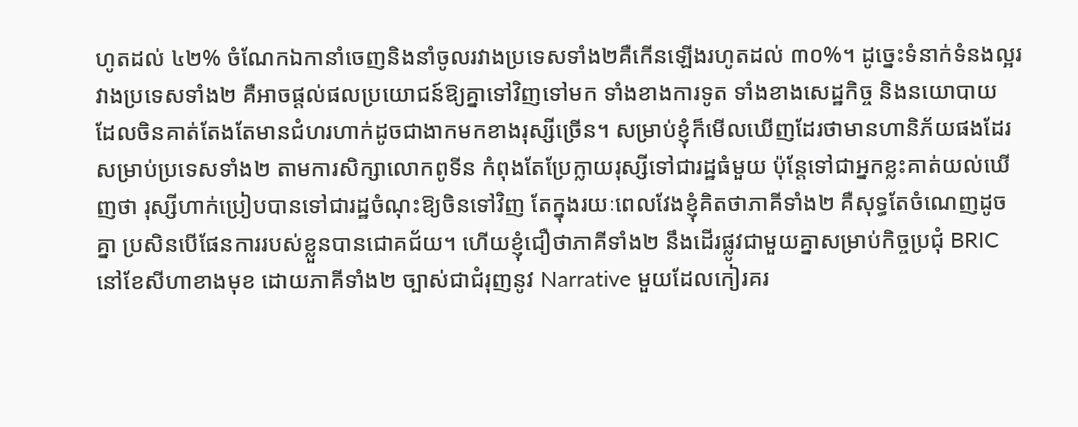ហូតដល់ ៤២% ចំណែកឯកានាំចេញនិងនាំចូលរវាងប្រទេសទាំង២គឺកើនឡើងរហូតដល់ ៣០%។ ដូច្នេះទំនាក់ទំនងល្អរវាងប្រទេសទាំង២ គឺអាចផ្តល់ផលប្រយោជន៍ឱ្យគ្នាទៅវិញទៅមក ទាំងខាងការទូត ទាំងខាងសេដ្ឋកិច្ច និងនយោបាយ ដែលចិនគាត់តែងតែមានជំហរហាក់ដូចជាងាកមកខាងរុស្សីច្រើន។ សម្រាប់ខ្ញុំក៏មើលឃើញដែរថាមានហានិភ័យផងដែរសម្រាប់ប្រទេសទាំង២ តាមការសិក្សាលោកពូទីន កំពុងតែប្រែក្លាយរុស្សីទៅជារដ្ឋធំមួយ ប៉ុន្តែទៅជាអ្នកខ្លះគាត់យល់ឃើញថា រុស្សីហាក់ប្រៀបបានទៅជារដ្ឋចំណុះឱ្យចិនទៅវិញ តែក្នុងរយៈពេលវែងខ្ញុំគិតថាភាគីទាំង២ គឺសុទ្ធតែចំណេញដូចគ្នា ប្រសិនបើផែនការរបស់ខ្លួនបានជោគជ័យ។ ហើយខ្ញុំជឿថាភាគីទាំង២ នឹងដើរផ្លូវជាមួយគ្នាសម្រាប់កិច្ចប្រជុំ BRIC នៅខែសីហាខាងមុខ ដោយភាគីទាំង២ ច្បាស់ជាជំរុញនូវ Narrative មួយដែលកៀរគរ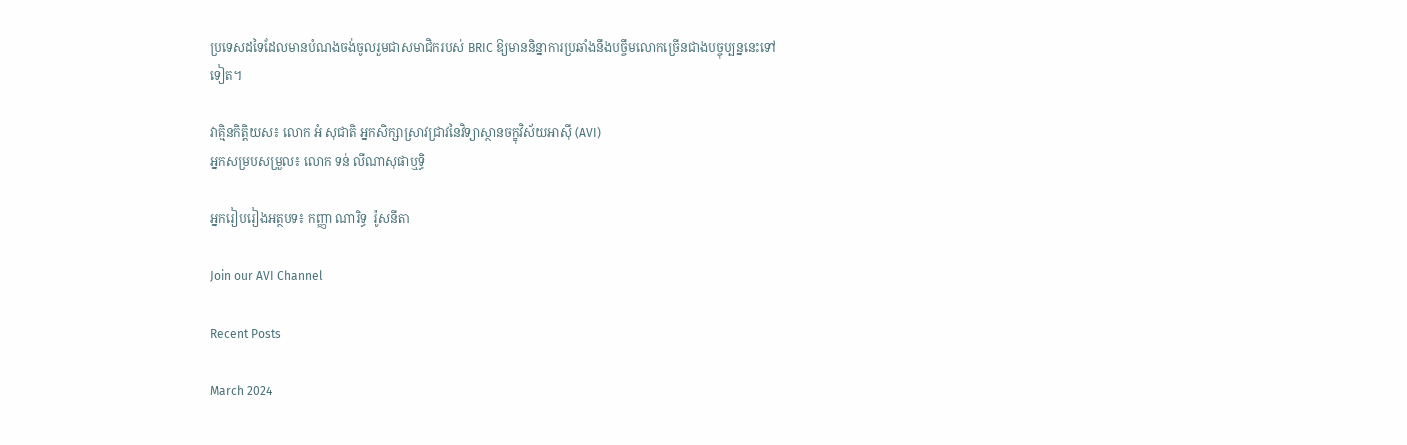ប្រទេសដទៃដែលមានបំណងចង់ចូលរួមជាសមាជិករបស់ BRIC ឱ្យមាននិន្នាការប្រឆាំងនឹងបច្ចឹមលោកច្រើនជាងបច្ចុប្បន្ននេះទៅទៀត។

វាគ្មិនកិត្តិយស៖ លោក អំ សុជាតិ អ្នកសិក្សាស្រាវជ្រាវនៃវិទ្យាស្ថានចក្ខុវិស័យអាស៊ី (AVI)
អ្នកសម្របសម្រួល៖ លោក ទន់ លីណាសុផាឬទ្ធិ

អ្នករៀបរៀងអត្ថបទ៖ កញ្ញា ណារិទ្ធ  រ៉ូសនីតា

Join our AVI Channel

Recent Posts

March 2024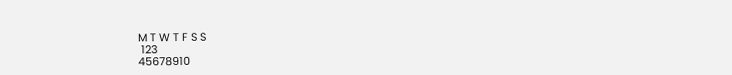M T W T F S S
 123
45678910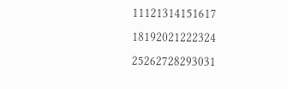11121314151617
18192021222324
25262728293031